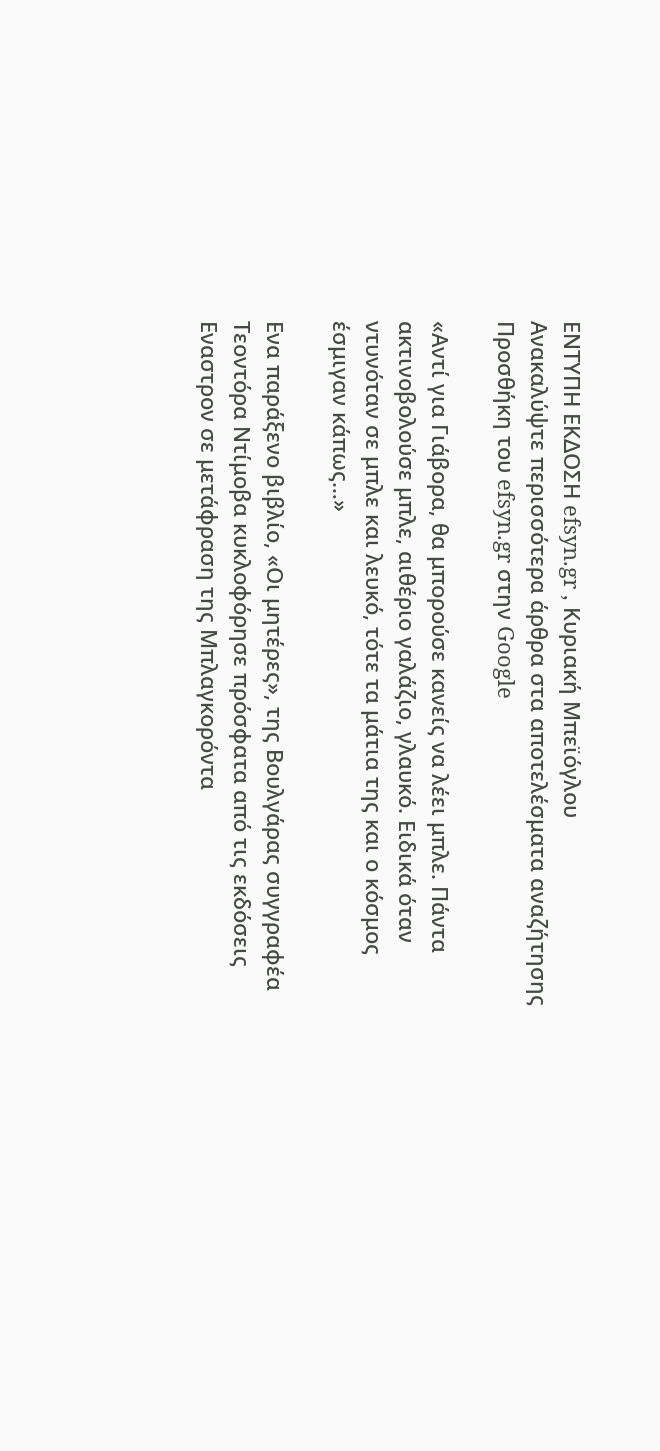ΕΝΤΥΠΗ ΕΚΔΟΣΗ efsyn.gr , Κυριακή Μπεϊόγλου
Ανακαλύψτε περισσότερα άρθρα στα αποτελέσματα αναζήτησης
Προσθήκη του efsyn.gr στην Google

«Αντί για Γιάβορα, θα μπορούσε κανείς να λέει μπλε. Πάντα ακτινοβολούσε μπλε, αιθέριο γαλάζιο, γλαυκό. Ειδικά όταν ντυνόταν σε μπλε και λευκό, τότε τα μάτια της και ο κόσμος έσμιγαν κάπως…»

Ενα παράξενο βιβλίο, «Οι μητέρες», της Βουλγάρας συγγραφέα Τεοντόρα Ντίμοβα κυκλοφόρησε πρόσφατα από τις εκδόσεις Εναστρον σε μετάφραση της Μπλαγκορόντα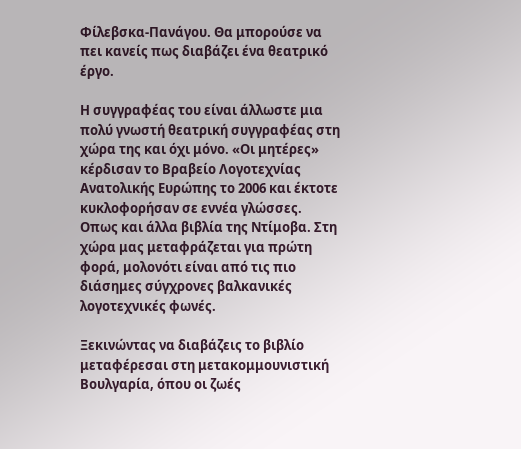Φίλεβσκα-Πανάγου. Θα μπορούσε να πει κανείς πως διαβάζει ένα θεατρικό έργο.

Η συγγραφέας του είναι άλλωστε μια πολύ γνωστή θεατρική συγγραφέας στη χώρα της και όχι μόνο. «Οι μητέρες» κέρδισαν το Βραβείο Λογοτεχνίας Ανατολικής Ευρώπης το 2006 και έκτοτε κυκλοφορήσαν σε εννέα γλώσσες. Οπως και άλλα βιβλία της Ντίμοβα. Στη χώρα μας μεταφράζεται για πρώτη φορά, μολονότι είναι από τις πιο διάσημες σύγχρονες βαλκανικές λογοτεχνικές φωνές.

Ξεκινώντας να διαβάζεις το βιβλίο μεταφέρεσαι στη μετακομμουνιστική Βουλγαρία, όπου οι ζωές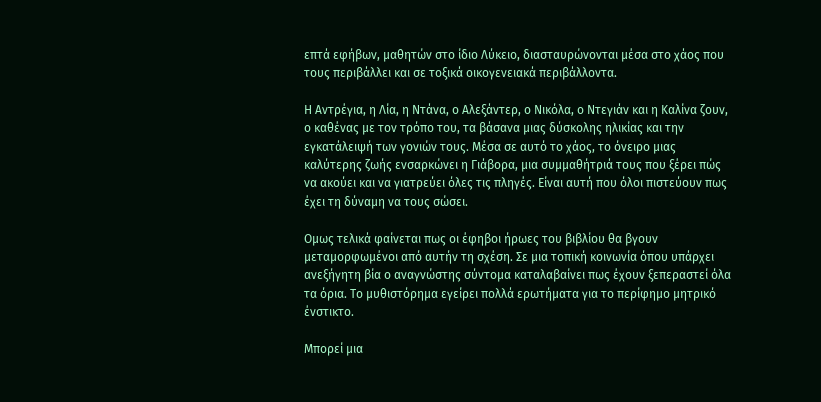επτά εφήβων, μαθητών στο ίδιο Λύκειο, διασταυρώνονται μέσα στο χάος που τους περιβάλλει και σε τοξικά οικογενειακά περιβάλλοντα.

Η Αντρέγια, η Λία, η Ντάνα, ο Αλεξάντερ, ο Νικόλα, ο Ντεγιάν και η Καλίνα ζουν, ο καθένας με τον τρόπο του, τα βάσανα μιας δύσκολης ηλικίας και την εγκατάλειψή των γονιών τους. Μέσα σε αυτό το χάος, το όνειρο μιας καλύτερης ζωής ενσαρκώνει η Γιάβορα, μια συμμαθήτριά τους που ξέρει πώς να ακούει και να γιατρεύει όλες τις πληγές. Είναι αυτή που όλοι πιστεύουν πως έχει τη δύναμη να τους σώσει.

Ομως τελικά φαίνεται πως οι έφηβοι ήρωες του βιβλίου θα βγουν μεταμορφωμένοι από αυτήν τη σχέση. Σε μια τοπική κοινωνία όπου υπάρχει ανεξήγητη βία ο αναγνώστης σύντομα καταλαβαίνει πως έχουν ξεπεραστεί όλα τα όρια. Το μυθιστόρημα εγείρει πολλά ερωτήματα για το περίφημο μητρικό ένστικτο.

Μπορεί μια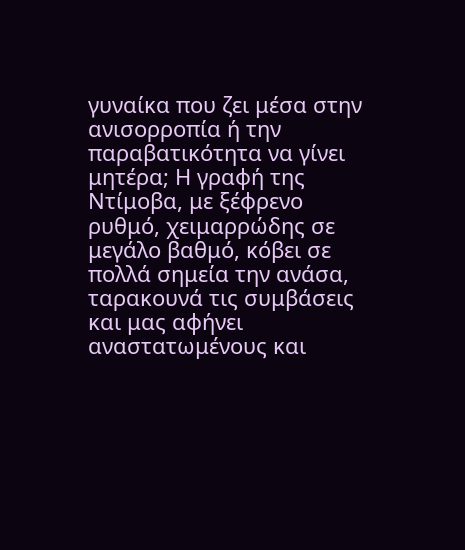γυναίκα που ζει μέσα στην ανισορροπία ή την παραβατικότητα να γίνει μητέρα; Η γραφή της Ντίμοβα, με ξέφρενο ρυθμό, χειμαρρώδης σε μεγάλο βαθμό, κόβει σε πολλά σημεία την ανάσα, ταρακουνά τις συμβάσεις και μας αφήνει αναστατωμένους και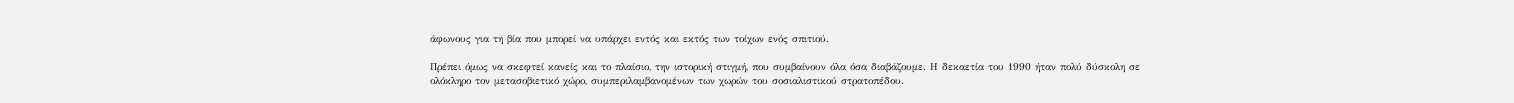άφωνους για τη βία που μπορεί να υπάρχει εντός και εκτός των τοίχων ενός σπιτιού.

Πρέπει όμως να σκεφτεί κανείς και το πλαίσιο, την ιστορική στιγμή, που συμβαίνουν όλα όσα διαβάζουμε. Η δεκαετία του 1990 ήταν πολύ δύσκολη σε ολόκληρο τον μετασοβιετικό χώρο, συμπεριλαμβανομένων των χωρών του σοσιαλιστικού στρατοπέδου.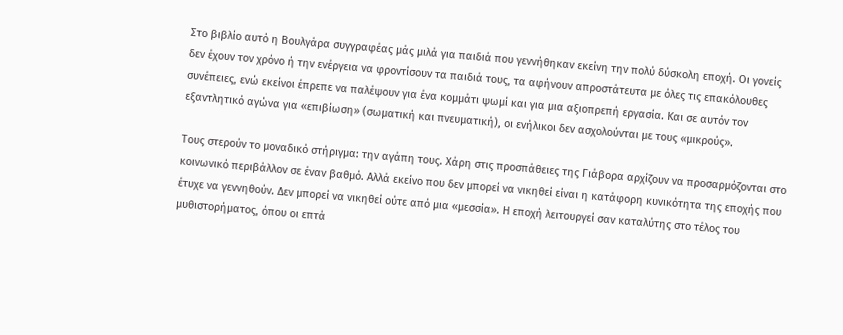Στο βιβλίο αυτό η Βουλγάρα συγγραφέας μάς μιλά για παιδιά που γεννήθηκαν εκείνη την πολύ δύσκολη εποχή. Οι γονείς δεν έχουν τον χρόνο ή την ενέργεια να φροντίσουν τα παιδιά τους, τα αφήνουν απροστάτευτα με όλες τις επακόλουθες συνέπειες, ενώ εκείνοι έπρεπε να παλέψουν για ένα κομμάτι ψωμί και για μια αξιοπρεπή εργασία. Και σε αυτόν τον εξαντλητικό αγώνα για «επιβίωση» (σωματική και πνευματική), οι ενήλικοι δεν ασχολούνται με τους «μικρούς».

Τους στερούν το μοναδικό στήριγμα: την αγάπη τους. Χάρη στις προσπάθειες της Γιάβορα αρχίζουν να προσαρμόζονται στο κοινωνικό περιβάλλον σε έναν βαθμό. Αλλά εκείνο που δεν μπορεί να νικηθεί είναι η κατάφορη κυνικότητα της εποχής που έτυχε να γεννηθούν. Δεν μπορεί να νικηθεί ούτε από μια «μεσσία». Η εποχή λειτουργεί σαν καταλύτης στο τέλος του μυθιστορήματος, όπου οι επτά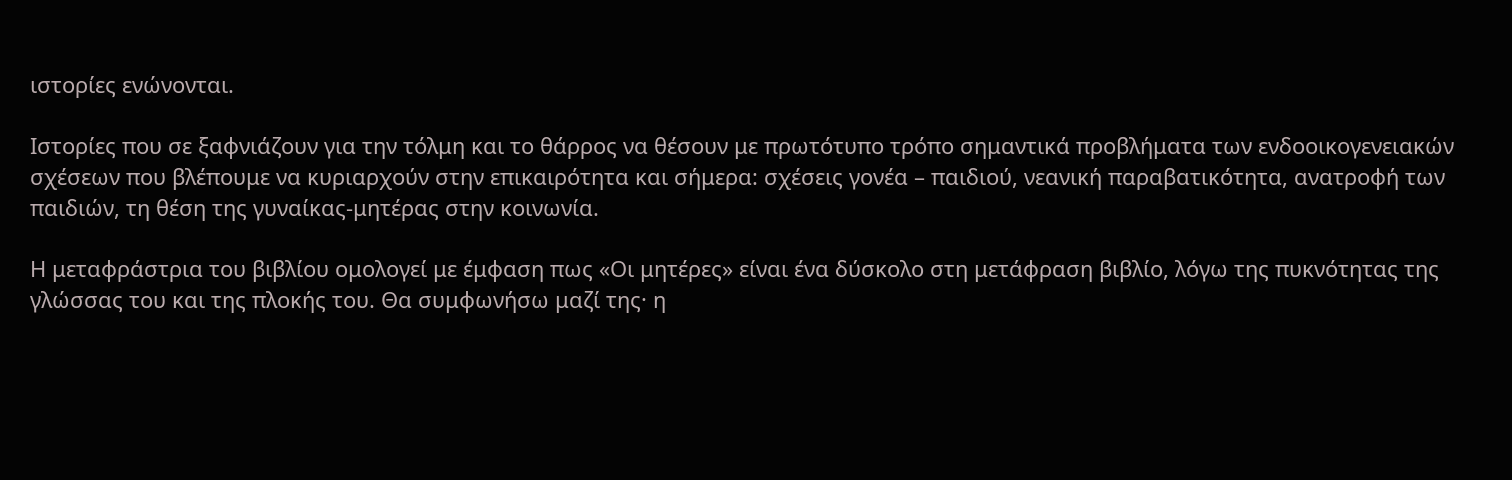ιστορίες ενώνονται.

Ιστορίες που σε ξαφνιάζουν για την τόλμη και το θάρρος να θέσουν με πρωτότυπο τρόπο σημαντικά προβλήματα των ενδοοικογενειακών σχέσεων που βλέπουμε να κυριαρχούν στην επικαιρότητα και σήμερα: σχέσεις γονέα – παιδιού, νεανική παραβατικότητα, ανατροφή των παιδιών, τη θέση της γυναίκας-μητέρας στην κοινωνία.

Η μεταφράστρια του βιβλίου ομολογεί με έμφαση πως «Οι μητέρες» είναι ένα δύσκολο στη μετάφραση βιβλίο, λόγω της πυκνότητας της γλώσσας του και της πλοκής του. Θα συμφωνήσω μαζί της· η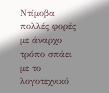Ντίμοβα πολλές φορές με άναρχο τρόπο σπάει με το λογοτεχνικό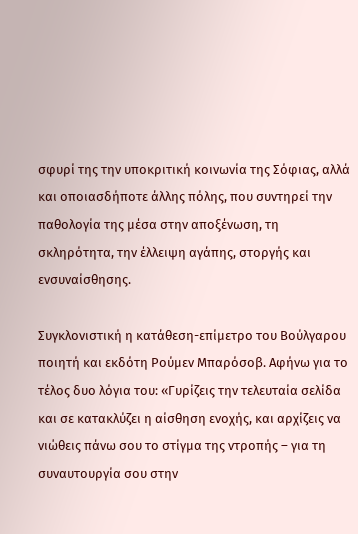σφυρί της την υποκριτική κοινωνία της Σόφιας, αλλά και οποιασδήποτε άλλης πόλης, που συντηρεί την παθολογία της μέσα στην αποξένωση, τη σκληρότητα, την έλλειψη αγάπης, στοργής και ενσυναίσθησης.

Συγκλονιστική η κατάθεση-επίμετρο του Βούλγαρου ποιητή και εκδότη Ρούμεν Μπαρόσοβ. Αφήνω για το τέλος δυο λόγια του: «Γυρίζεις την τελευταία σελίδα και σε κατακλύζει η αίσθηση ενοχής, και αρχίζεις να νιώθεις πάνω σου το στίγμα της ντροπής – για τη συναυτουργία σου στην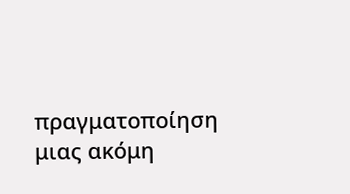πραγματοποίηση μιας ακόμη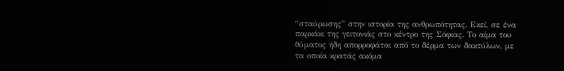“σταύρωσης” στην ιστορία της ανθρωπότητας. Εκεί, σε ένα παρκάκι της γειτονιάς στο κέντρο της Σόφιας. Το αίμα του θύματος ήδη απορροφάται από το δέρμα των δακτύλων, με τα οποία κρατάς ακόμα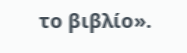το βιβλίο».